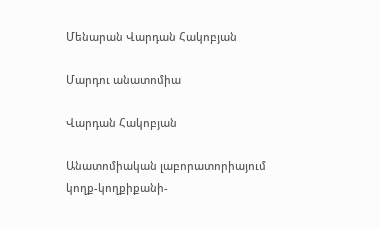Մենարան Վարդան Հակոբյան

Մարդու անատոմիա

Վարդան Հակոբյան

Անատոմիական լաբորատորիայում կողք-կողքիքանի-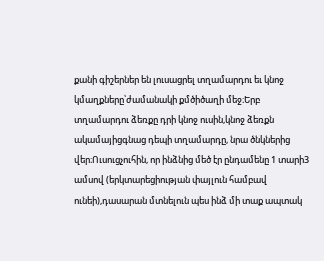քանի գիշերներ են լուսացրել տղամարդու եւ կնոջ կմաղքները՝ժամանակի քմծիծաղի մեջ։Երբ տղամարդու ձեռքը դրի կնոջ ուսին,կնոջ ձեռքն ակամայիցգնաց դեպի տղամարդը, նրա ծնկներից վեր։Ուսուցչուհին, որ ինձնից մեծ էր ընդամենը 1 տարի3 ամսով (երկտարեցիության փայլուն համբավ ունեի),դասարան մտնելուն պես ինձ մի տաք ապտակ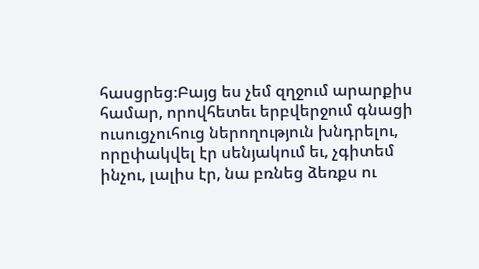հասցրեց։Բայց ես չեմ զղջում արարքիս համար, որովհետեւ երբվերջում գնացի ուսուցչուհուց ներողություն խնդրելու, որըփակվել էր սենյակում եւ, չգիտեմ ինչու, լալիս էր, նա բռնեց ձեռքս ու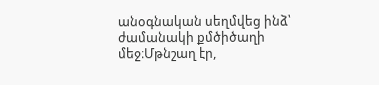անօգնական սեղմվեց ինձ՝ ժամանակի քմծիծաղի մեջ։Մթնշաղ էր,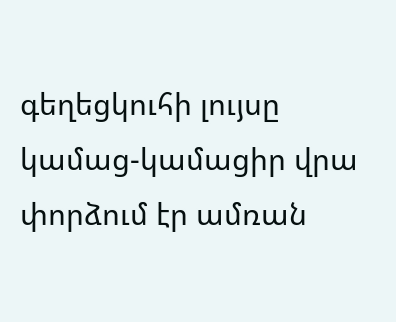գեղեցկուհի լույսը կամաց-կամացիր վրա փորձում էր ամռան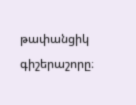թափանցիկ գիշերաշորը։